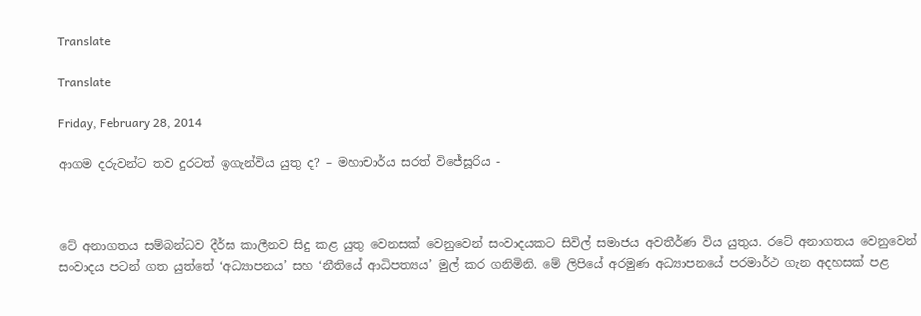Translate

Translate

Friday, February 28, 2014

ආගම දරුවන්ට තව දුරටත් ඉගැන්විය යුතු ද? – මහාචාර්ය සරත් විජේසූරිය -



ටේ අනාගතය සම්බන්ධව දීර්ඝ කාලීනව සිදු කළ යුතු වෙනසක් වෙනුවෙන් සංවාදයකට සිවිල් සමාජය අවතීර්ණ විය යුතුය. රටේ අනාගතය වෙනුවෙන් සංවාදය පටන් ගත යුත්තේ ‘අධ්‍යාපනය’ සහ ‘නීතියේ ආධිපත්‍යය’ මුල් කර ගනිමිනි. මේ ලිපියේ අරමුණ අධ්‍යාපනයේ පරමාර්ථ ගැන අදහසක් පළ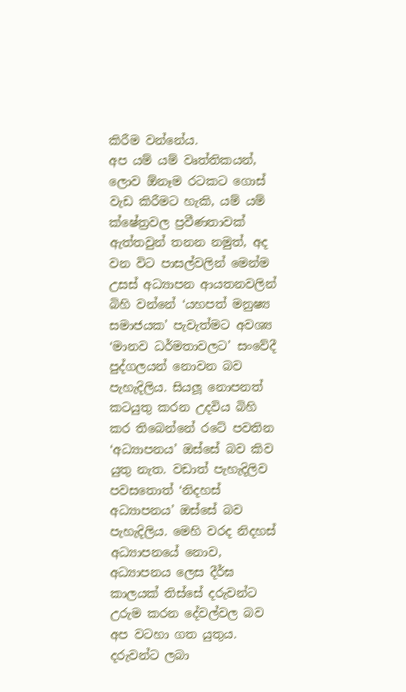කිරීම වන්නේය.
අප යම් යම් වෘත්තිකයන්, ලොව ඕනෑම රටකට ගොස් වැඩ කිරීමට හැකි, යම් යම් ක්ෂේත්‍රවල ප්‍රවීණතාවක් ඇත්තවුන් තනන නමුත්, අද වන විට පාසල්වලින් මෙන්ම උසස් අධ්‍යාපන ආයතනවලින් බිහි වන්නේ ‘යහපත් මනුෂ්‍ය සමාජයක’ පැවැත්මට අවශ්‍ය ‘මානව ධර්මතාවලට’ සංවේදී පුද්ගලයන් නොවන බව පැහැදිලිය. සියලූ නොපනත් කටයුතු කරන උදවිය බිහි කර තිබෙන්නේ රටේ පවතින ‘අධ්‍යාපනය’ ඔස්සේ බව කිව යුතු නැත. වඩාත් පැහැදිලිව පවසතොත් ‘නිදහස් අධ්‍යාපනය’ ඔස්සේ බව පැහැදිලිය. මෙහි වරද නිදහස් අධ්‍යාපනයේ නොව, අධ්‍යාපනය ලෙස දීර්ඝ කාලයක් තිස්සේ දරුවන්ට උරුම කරන දේවල්වල බව අප වටහා ගත යුතුය. දරුවන්ට ලබා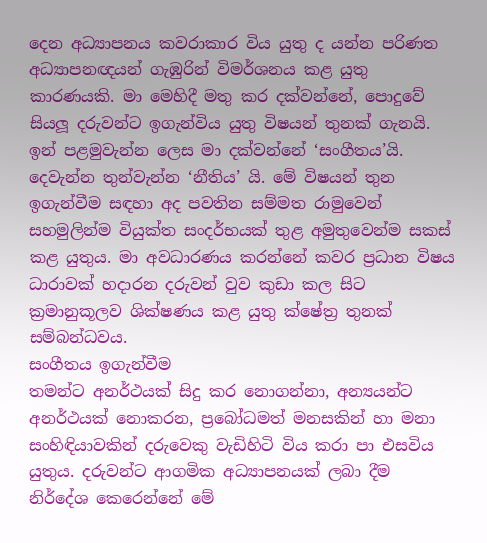දෙන අධ්‍යාපනය කවරාකාර විය යුතු ද යන්න පරිණත අධ්‍යාපනඥයන් ගැඹුරින් විමර්ශනය කළ යුතු කාරණයකි. මා මෙහිදී මතු කර දක්වන්නේ, පොදුවේ සියලූ දරුවන්ට ඉගැන්විය යුතු විෂයන් තුනක් ගැනයි. ඉන් පළමුවැන්න ලෙස මා දක්වන්නේ ‘සංගීතය’යි. දෙවැන්න තුන්වැන්න ‘නීතිය’ යි. මේ විෂයන් තුන ඉගැන්වීම සඳහා අද පවතින සම්මත රාමුවෙන් සහමුලින්ම වියුක්ත සංදර්භයක් තුළ අමුතුවෙන්ම සකස් කළ යුතුය. මා අවධාරණය කරන්නේ කවර ප්‍රධාන විෂය ධාරාවක් හදාරන දරුවන් වුව කුඩා කල සිට ක්‍රමානුකූලව ශික්ෂණය කළ යුතු ක්ෂේත්‍ර තුනක් සම්බන්ධවය.
සංගීතය ඉගැන්වීම
තමන්ට අනර්ථයක් සිදු කර නොගන්නා, අන්‍යයන්ට අනර්ථයක් නොකරන, ප්‍රබෝධමත් මනසකින් හා මනා සංහිඳියාවකින් දරුවෙකු වැඩිහිටි විය කරා පා එසවිය යුතුය. දරුවන්ට ආගමික අධ්‍යාපනයක් ලබා දීම නිර්දේශ කෙරෙන්නේ මේ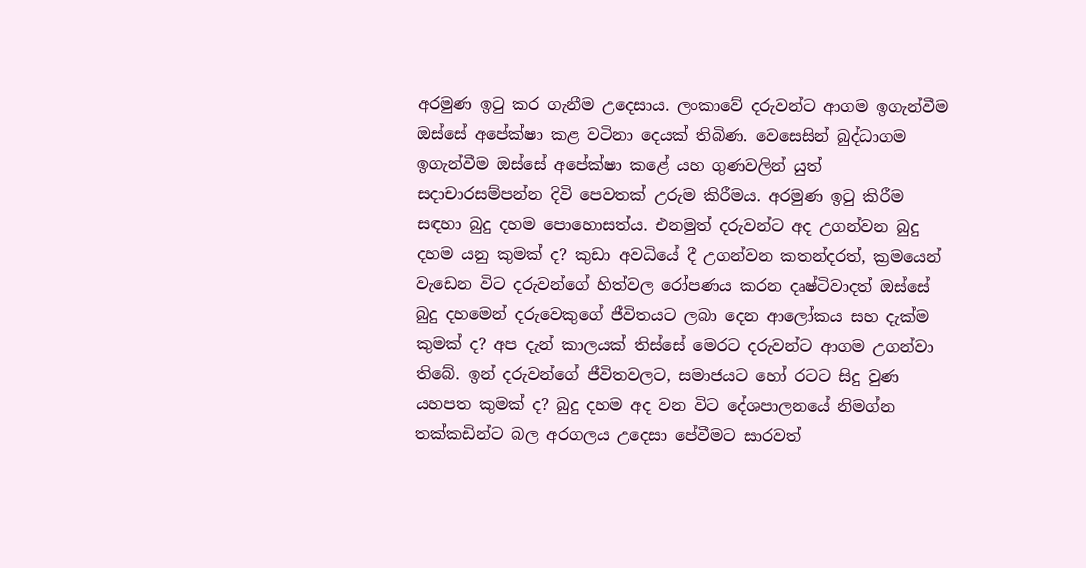අරමුණ ඉටු කර ගැනීම උදෙසාය. ලංකාවේ දරුවන්ට ආගම ඉගැන්වීම ඔස්සේ අපේක්ෂා කළ වටිනා දෙයක් තිබිණ. වෙසෙසින් බුද්ධාගම ඉගැන්වීම ඔස්සේ අපේක්ෂා කළේ යහ ගුණවලින් යුත් සදාචාරසම්පන්න දිවි පෙවතක් උරුම කිරීමය. අරමුණ ඉටු කිරීම සඳහා බුදු දහම පොහොසත්ය. එනමුත් දරුවන්ට අද උගන්වන බුදු දහම යනු කුමක් ද? කුඩා අවධියේ දී උගන්වන කතන්දරත්, ක්‍රමයෙන් වැඩෙන විට දරුවන්ගේ හිත්වල රෝපණය කරන දෘෂ්ටිවාදත් ඔස්සේ බුදු දහමෙන් දරුවෙකුගේ ජීවිතයට ලබා දෙන ආලෝකය සහ දැක්ම කුමක් ද? අප දැන් කාලයක් තිස්සේ මෙරට දරුවන්ට ආගම උගන්වා තිබේ. ඉන් දරුවන්ගේ ජීවිතවලට, සමාජයට හෝ රටට සිදු වුණ යහපත කුමක් ද? බුදු දහම අද වන විට දේශපාලනයේ නිමග්න තක්කඩින්ට බල අරගලය උදෙසා පේවීමට සාරවත්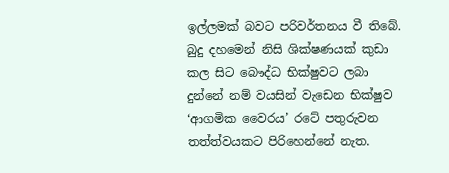ඉල්ලමක් බවට පරිවර්තනය වී තිබේ. බුදු දහමෙන් නිසි ශික්ෂණයක් කුඩා කල සිට බෞද්ධ භික්ෂුවට ලබා දුන්නේ නම් වයසින් වැඩෙන භික්ෂුව ‘ආගමික වෛරය’ රටේ පතුරුවන තත්ත්වයකට පිරිහෙන්නේ නැත.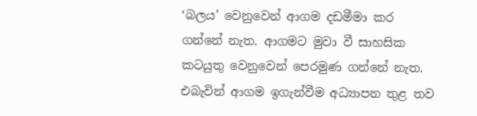‘බලය’ වෙනුවෙන් ආගම දඩමීමා කර ගන්නේ නැත. ආගමට මුවා වී සාහසික කටයුතු වෙනුවෙන් පෙරමුණ ගන්නේ නැත. එබැවින් ආගම ඉගැන්වීම අධ්‍යාපන තුළ තව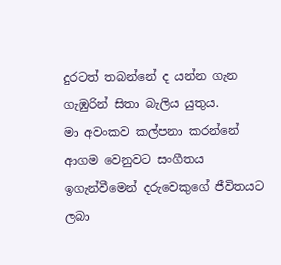දුරටත් තබන්නේ ද යන්න ගැන ගැඹුරින් සිතා බැලිය යුතුය.
මා අවංකව කල්පනා කරන්නේ ආගම වෙනුවට සංගීතය ඉගැන්වීමෙන් දරුවෙකුගේ ජීවිතයට ලබා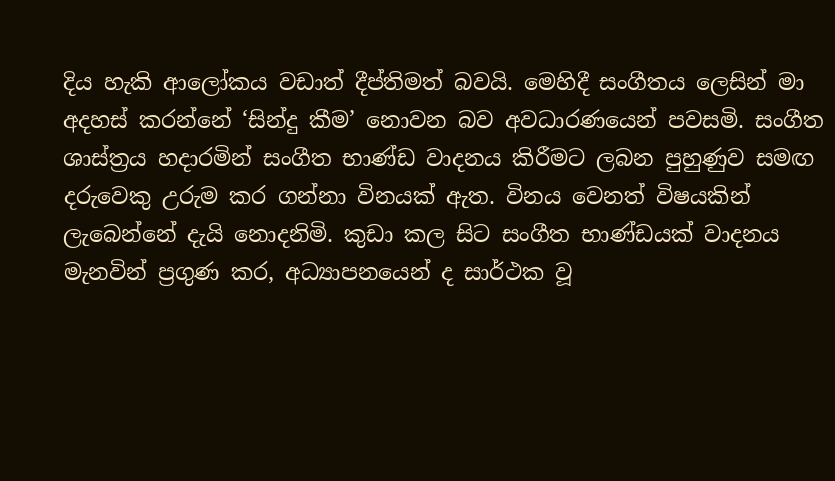දිය හැකි ආලෝකය වඩාත් දීප්තිමත් බවයි. මෙහිදී සංගීතය ලෙසින් මා අදහස් කරන්නේ ‘සින්දු කීම’ නොවන බව අවධාරණයෙන් පවසමි. සංගීත ශාස්ත්‍රය හදාරමින් සංගීත භාණ්ඩ වාදනය කිරීමට ලබන පුහුණුව සමඟ දරුවෙකු උරුම කර ගන්නා විනයක් ඇත. විනය වෙනත් විෂයකින් ලැබෙන්නේ දැයි නොදනිමි. කුඩා කල සිට සංගීත භාණ්ඩයක් වාදනය මැනවින් ප්‍රගුණ කර, අධ්‍යාපනයෙන් ද සාර්ථක වූ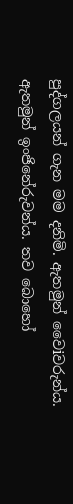පුද්ගලයන් ගැන මම දනිමි. ඇතමුන් වෛiවරුන්ය. ඇතමුන් ඉංජිනේරුවන්ය. තව බොහෝ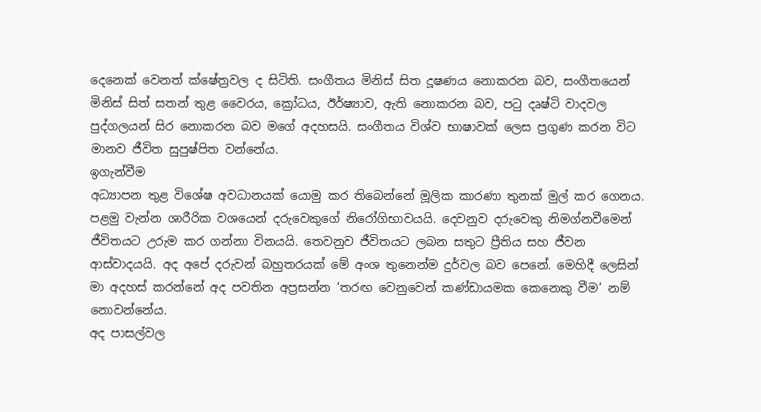දෙනෙක් වෙනත් ක්ෂේත්‍රවල ද සිටිති. සංගීතය මිනිස් සිත දූෂණය නොකරන බව, සංගීතයෙන් මිනිස් සිත් සතන් තුළ වෛරය, ක්‍රෝධය, ඊර්ෂ්‍යාව, ඇති නොකරන බව, පටු දෘෂ්ටි වාදවල පුද්ගලයන් සිර නොකරන බව මගේ අදහසයි. සංගීතය විශ්ව භාෂාවක් ලෙස ප්‍රගුණ කරන විට මානව ජීවිත සුපුෂ්පිත වන්නේය.
ඉගැන්වීම
අධ්‍යාපන තුළ විශේෂ අවධානයක් යොමු කර තිබෙන්නේ මූලික කාරණා තුනක් මුල් කර ගෙනය. පළමු වැන්න ශාරීරික වශයෙන් දරුවෙකුගේ නිරෝගිභාවයයි. දෙවනුව දරුවෙකු නිමග්නවීමෙන් ජීවිතයට උරුම කර ගන්නා විනයයි. තෙවනුව ජීවිතයට ලබන සතුට ප්‍රීතිය සහ ජීවන ආස්වාදයයි. අද අපේ දරුවන් බහුතරයක් මේ අංශ තුනෙන්ම දුර්වල බව පෙනේ. මෙහිදී ලෙසින් මා අදහස් කරන්නේ අද පවතින අප්‍රසන්න ‘තරඟ වෙනුවෙන් කණ්ඩායමක කෙනෙකු වීම’ නම් නොවන්නේය.
අද පාසල්වල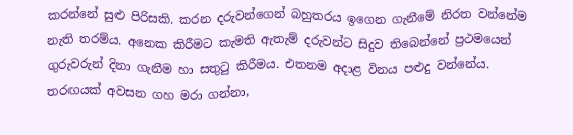කරන්නේ සුළු පිරිසකි. කරන දරුවන්ගෙන් බහුතරය ඉගෙන ගැනීමේ නිරත වන්නේම නැති තරම්ය. අනෙක කිරීමට කැමති ඇතැම් දරුවන්ට සිදුව තිබෙන්නේ ප්‍රථමයෙන් ගුරුවරුන් දිනා ගැනීම හා සතුටු කිරීමය. එතනම අදාළ විනය පළුදු වන්නේය. තරඟයක් අවසන ගහ මරා ගන්නා,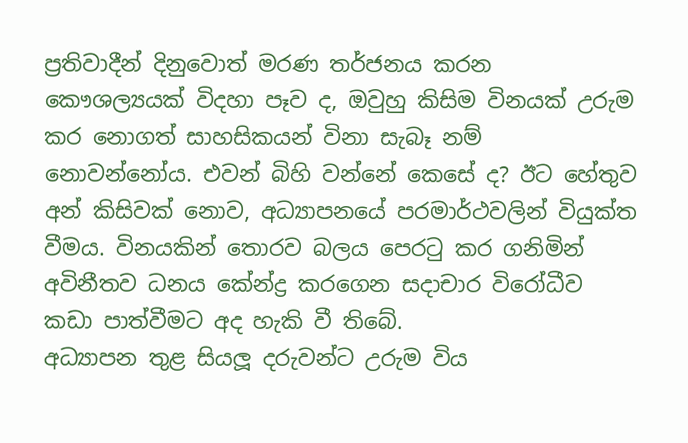ප්‍රතිවාදීන් දිනුවොත් මරණ තර්ජනය කරන කෞශල්‍යයක් විදහා පෑව ද, ඔවුහු කිසිම විනයක් උරුම කර නොගත් සාහසිකයන් විනා සැබෑ නම් නොවන්නෝය. එවන් බිහි වන්නේ කෙසේ ද? ඊට හේතුව අන් කිසිවක් නොව, අධ්‍යාපනයේ පරමාර්ථවලින් වියුක්ත වීමය. විනයකින් තොරව බලය පෙරටු කර ගනිමින් අවිනීතව ධනය කේන්ද්‍ර කරගෙන සදාචාර විරෝධීව කඩා පාත්වීමට අද හැකි වී තිබේ.
අධ්‍යාපන තුළ සියලූ දරුවන්ට උරුම විය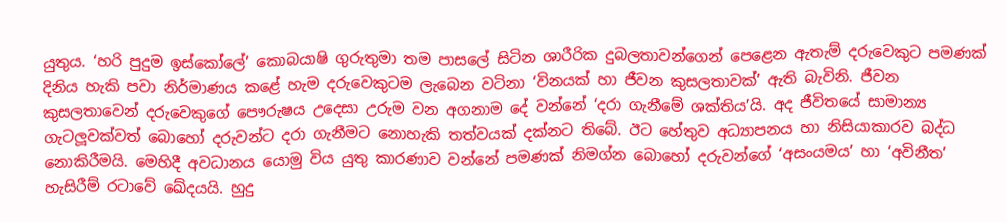යුතුය. ‘හරි පුදුම ඉස්කෝලේ’ කොබයාෂි ගුරුතුමා තම පාසලේ සිටින ශාරීරික දුබලතාවන්ගෙන් පෙළෙන ඇතැම් දරුවෙකුට පමණක් දිනිය හැකි පවා නිර්මාණය කළේ හැම දරුවෙකුටම ලැබෙන වටිනා ‘විනයක් හා ජීවන කුසලතාවක්’ ඇති බැවිනි. ජීවන කුසලතාවෙන් දරුවෙකුගේ පෞරුෂය උදෙසා උරුම වන අගනාම දේ වන්නේ ‘දරා ගැනීමේ ශක්තිය’යි. අද ජීවිතයේ සාමාන්‍ය ගැටලූවක්වත් බොහෝ දරුවන්ට දරා ගැනීමට නොහැකි තත්වයක් දක්නට තිබේ. ඊට හේතුව අධ්‍යාපනය හා නිසියාකාරව බද්ධ නොකිරීමයි. මෙහිදී අවධානය යොමු විය යුතු කාරණාව වන්නේ පමණක් නිමග්න බොහෝ දරුවන්ගේ ‘අසංයමය’ හා ‘අවිනීත’ හැසිරීම් රටාවේ ඛේදයයි. හුදු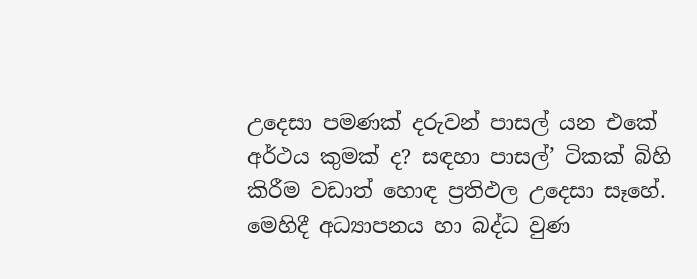උදෙසා පමණක් දරුවන් පාසල් යන එකේ අර්ථය කුමක් ද? සඳහා පාසල්’ ටිකක් බිහි කිරීම වඩාත් හොඳ ප්‍රතිඵල උදෙසා සෑහේ. මෙහිදී අධ්‍යාපනය හා බද්ධ වුණ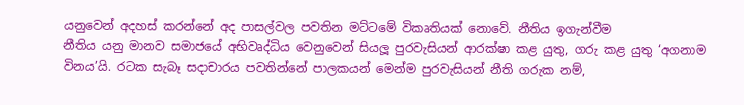යනුවෙන් අදහස් කරන්නේ අද පාසල්වල පවතින මට්ටමේ විකෘතියක් නොවේ. නීතිය ඉගැන්වීම
නීතිය යනු මානව සමාජයේ අභිවෘද්ධිය වෙනුවෙන් සියලූ පුරවැසියන් ආරක්ෂා කළ යුතු, ගරු කළ යුතු ‘අගනාම විනය’යි. රටක සැබෑ සදාචාරය පවතින්නේ පාලකයන් මෙන්ම පුරවැසියන් නීති ගරුක නම්,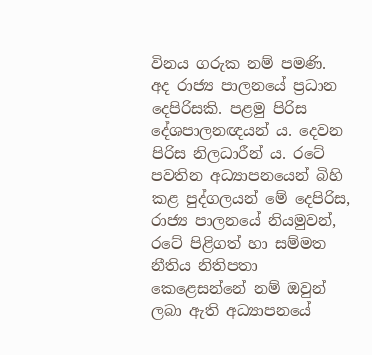විනය ගරුක නම් පමණි.
අද රාජ්‍ය පාලනයේ ප්‍රධාන දෙපිරිසකි. පළමු පිරිස දේශපාලනඥයන් ය. දෙවන පිරිස නිලධාරීන් ය. රටේ පවතින අධ්‍යාපනයෙන් බිහි කළ පුද්ගලයන් මේ දෙපිරිස, රාජ්‍ය පාලනයේ නියමුවන්, රටේ පිළිගත් හා සම්මත නීතිය නිතිපතා කෙළෙසන්නේ නම් ඔවුන් ලබා ඇති අධ්‍යාපනයේ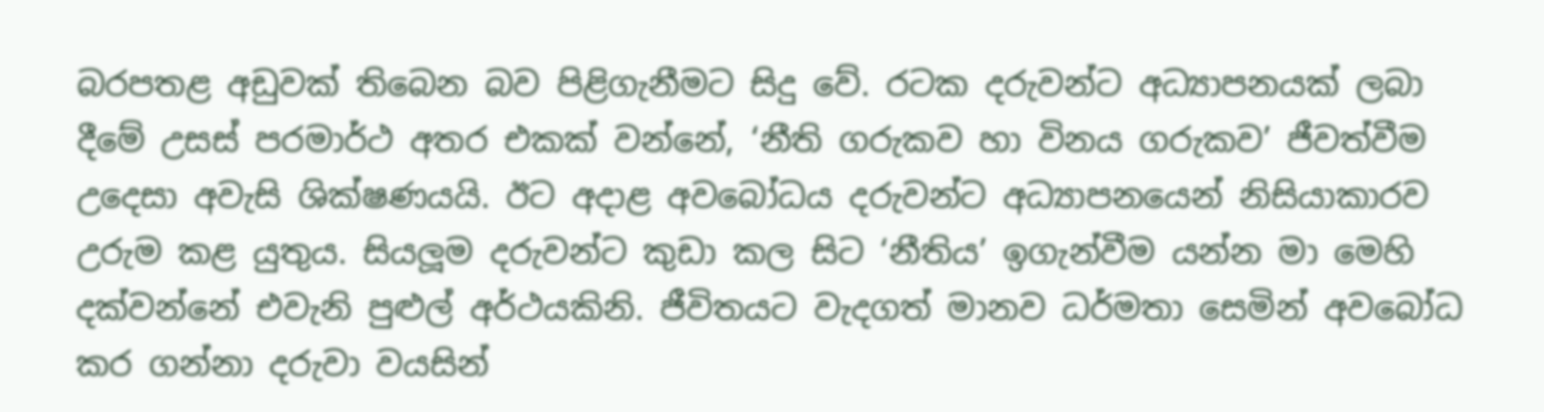බරපතළ අඩුවක් තිබෙන බව පිළිගැනීමට සිදු වේ. රටක දරුවන්ට අධ්‍යාපනයක් ලබා දීමේ උසස් පරමාර්ථ අතර එකක් වන්නේ, ‘නීති ගරුකව හා විනය ගරුකව’ ජීවත්වීම උදෙසා අවැසි ශික්ෂණයයි. ඊට අදාළ අවබෝධය දරුවන්ට අධ්‍යාපනයෙන් නිසියාකාරව උරුම කළ යුතුය. සියලූම දරුවන්ට කුඩා කල සිට ‘නීතිය’ ඉගැන්වීම යන්න මා මෙහි දක්වන්නේ එවැනි පුළුල් අර්ථයකිනි. ජීවිතයට වැදගත් මානව ධර්මතා සෙමින් අවබෝධ කර ගන්නා දරුවා වයසින්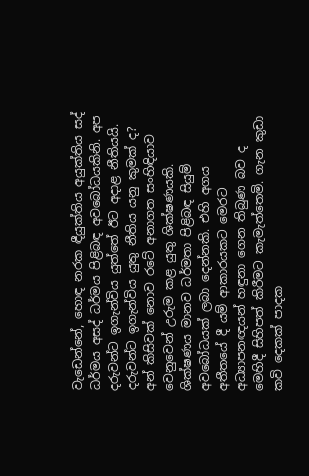වැඩෙන්නේ, හොඳ නරක ඳීයුක්තිය අයුක්තිය සද් ධර්මය අසද් ධර්මය පිළිබඳ අවබෝධයකිනි. අප දරුවන්ට ඉගැන්විය යුත්තේ ඊට අදාළ නීතියයි.
දරුවන්ට ඉගැන්විය යුතු නීතිය යනු කුමක් ද? අන් කිසිවක් නොව රටේ අනාගත සංහිඳියාව වෙනුවෙන් උරුම කළ යුතු ශික්ෂණයකි. ශික්ෂණය මානව ධර්මතා පිළිබඳ සියුම් අවබෝධයක් ලබා දෙන්නකි. එහි අගය අතීතයේ දී යම් ආකාරයකට මෙරට අධ්‍යාපනඥයන් හඳුනා ගෙන තිබුණ බව ද මෙහිදී සිහිපත් කිරීමට කැමැත්තෙමි. ගැන කුඩා කවි දෙකක් පාදක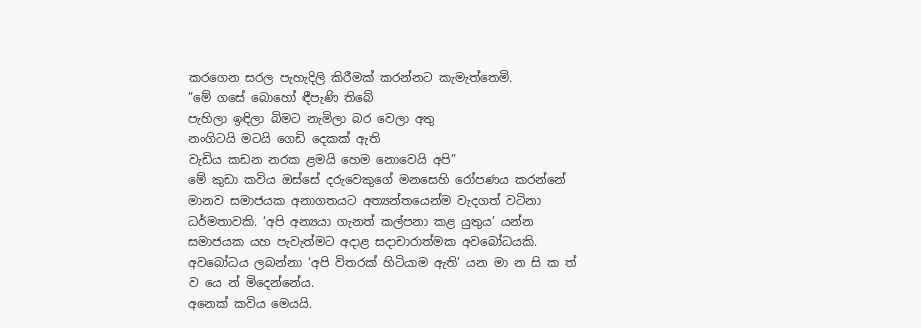කරගෙන සරල පැහැදිලි කිරීමක් කරන්නට කැමැත්තෙමි.
”මේ ගසේ බොහෝ ඳීපැණි තිබේ
පැහිලා ඉඳිලා බිමට නැමිලා බර වෙලා අතු
නංගිටයි මටයි ගෙඩි දෙකක් ඇති
වැඩිය කඩන නරක ළමයි හෙම නොවෙයි අපි”
මේ කුඩා කවිය ඔස්සේ දරුවෙකුගේ මනසෙහි රෝපණය කරන්නේ මානව සමාජයක අනාගතයට අත්‍යන්තයෙන්ම වැදගත් වටිනා ධර්මතාවකි. ‘අපි අන්‍යයා ගැනත් කල්පනා කළ යුතුය’ යන්න සමාජයක යහ පැවැත්මට අදාළ සදාචාරාත්මක අවබෝධයකි. අවබෝධය ලබන්නා ‘අපි විතරක් හිටියාම ඇති’ යන මා න සි ක ත් ව යෙ න් මිදෙන්නේය.
අනෙක් කවිය මෙයයි.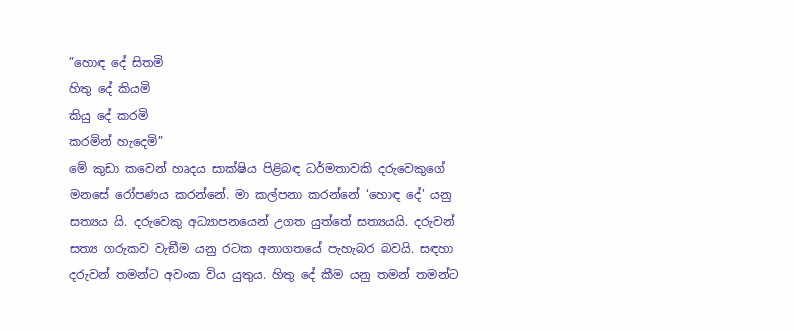”හොඳ දේ සිතමි
හිතු දේ කියමි
කියු දේ කරමි
කරමින් හැදෙමි”
මේ කුඩා කවෙන් හෘදය සාක්ෂිය පිළිබඳ ධර්මතාවකි දරුවෙකුගේ මනසේ රෝපණය කරන්නේ. මා කල්පනා කරන්නේ ‘හොඳ දේ’ යනු සත්‍යය යි. දරුවෙකු අධ්‍යාපනයෙන් උගත යුත්තේ සත්‍යයයි. දරුවන් සත්‍ය ගරුකව වැඞීම යනු රටක අනාගතයේ පැහැබර බවයි. සඳහා දරුවන් තමන්ට අවංක විය යුතුය. හිතු දේ කීම යනු තමන් තමන්ට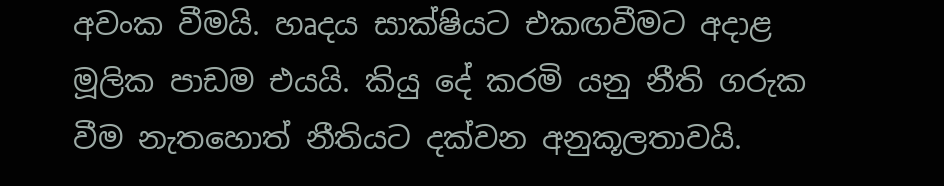අවංක වීමයි. හෘදය සාක්ෂියට එකඟවීමට අදාළ මූලික පාඩම එයයි. කියු දේ කරමි යනු නීති ගරුක වීම නැතහොත් නීතියට දක්වන අනුකූලතාවයි.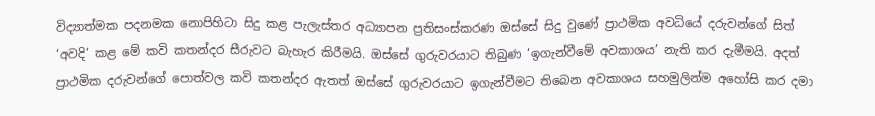විද්‍යාත්මක පදනමක නොපිහිටා සිදු කළ පැලැස්තර අධ්‍යාපන ප්‍රතිසංස්කරණ ඔස්සේ සිදු වුණේ ප්‍රාථමික අවධියේ දරුවන්ගේ සිත් ‘අවදි’ කළ මේ කවි කතන්දර සීරුවට බැහැර කිරීමයි. ඔස්සේ ගුරුවරයාට තිබුණ ‘ඉගැන්වීමේ අවකාශය’ නැති කර දැමීමයි. අදත් ප්‍රාථමික දරුවන්ගේ පොත්වල කවි කතන්දර ඇතත් ඔස්සේ ගුරුවරයාට ඉගැන්වීමට තිබෙන අවකාශය සහමුලින්ම අහෝසි කර දමා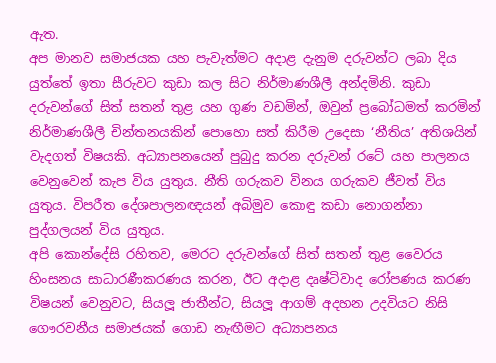ඇත.
අප මානව සමාජයක යහ පැවැත්මට අදාළ දැනුම දරුවන්ට ලබා දිය යුත්තේ ඉතා සීරුවට කුඩා කල සිට නිර්මාණශීලී අන්දමිනි. කුඩා දරුවන්ගේ සිත් සතන් තුළ යහ ගුණ වඩමින්, ඔවුන් ප්‍රබෝධමත් කරමින් නිර්මාණශීලී චින්තනයකින් පොහො සත් කිරීම උදෙසා ‘නීතිය’ අතිශයින් වැදගත් විෂයකි. අධ්‍යාපනයෙන් පුබුදු කරන දරුවන් රටේ යහ පාලනය වෙනුවෙන් කැප විය යුතුය. නීති ගරුකව විනය ගරුකව ජීවත් විය යුතුය. විපරීත දේශපාලනඥයන් අබිමුව කොඳු කඩා නොගන්නා පුද්ගලයන් විය යුතුය.
අපි කොන්දේසි රහිතව, මෙරට දරුවන්ගේ සිත් සතන් තුළ වෛරය හිංසනය සාධාරණීකරණය කරන, ඊට අදාළ දෘෂ්ටිවාද රෝපණය කරණ විෂයන් වෙනුවට, සියලූ ජාතීන්ට, සියලූ ආගම් අදහන උදවියට නිසි ගෞරවනීය සමාජයක් ගොඩ නැඟීමට අධ්‍යාපනය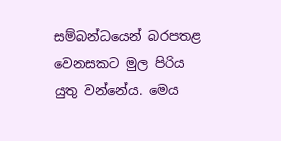සම්බන්ධයෙන් බරපතළ වෙනසකට මුල පිරිය යුතු වන්නේය. මෙය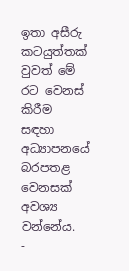ඉතා අසීරු කටයුත්තක් වුවත් මේ රට වෙනස් කිරීම සඳහා අධ්‍යාපනයේ බරපතළ වෙනසක් අවශ්‍ය වන්නේය.
-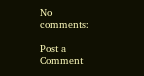No comments:

Post a Comment